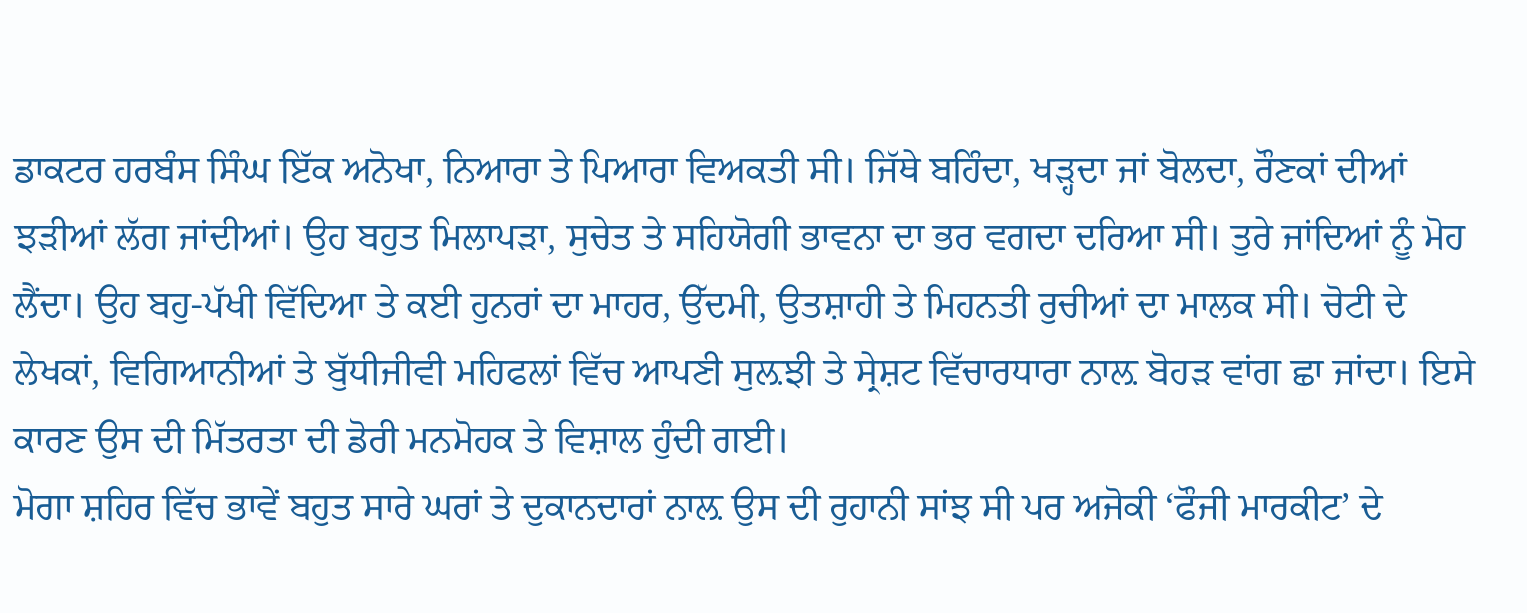ਡਾਕਟਰ ਹਰਬੰਸ ਸਿੰਘ ਇੱਕ ਅਨੋਖਾ, ਨਿਆਰਾ ਤੇ ਪਿਆਰਾ ਵਿਅਕਤੀ ਸੀ। ਜਿੱਥੇ ਬਹਿੰਦਾ, ਖੜ੍ਹਦਾ ਜਾਂ ਬੋਲਦਾ, ਰੌਣਕਾਂ ਦੀਆਂ ਝੜੀਆਂ ਲੱਗ ਜਾਂਦੀਆਂ। ਉਹ ਬਹੁਤ ਮਿਲਾਪੜਾ, ਸੁਚੇਤ ਤੇ ਸਹਿਯੋਗੀ ਭਾਵਨਾ ਦਾ ਭਰ ਵਗਦਾ ਦਰਿਆ ਸੀ। ਤੁਰੇ ਜਾਂਦਿਆਂ ਨੂੰ ਮੋਹ ਲੈਂਦਾ। ਉਹ ਬਹੁ-ਪੱਖੀ ਵਿੱਦਿਆ ਤੇ ਕਈ ਹੁਨਰਾਂ ਦਾ ਮਾਹਰ, ਉੱਦਮੀ, ਉਤਸ਼ਾਹੀ ਤੇ ਮਿਹਨਤੀ ਰੁਚੀਆਂ ਦਾ ਮਾਲਕ ਸੀ। ਚੋਟੀ ਦੇ ਲੇਖਕਾਂ, ਵਿਗਿਆਨੀਆਂ ਤੇ ਬੁੱਧੀਜੀਵੀ ਮਹਿਫਲਾਂ ਵਿੱਚ ਆਪਣੀ ਸੁਲ਼ਝੀ ਤੇ ਸ੍ਰੇਸ਼ਟ ਵਿੱਚਾਰਧਾਰਾ ਨਾਲ਼ ਬੋਹੜ ਵਾਂਗ ਛਾ ਜਾਂਦਾ। ਇਸੇ ਕਾਰਣ ਉਸ ਦੀ ਮਿੱਤਰਤਾ ਦੀ ਡੋਰੀ ਮਨਮੋਹਕ ਤੇ ਵਿਸ਼ਾਲ ਹੁੰਦੀ ਗਈ।
ਮੋਗਾ ਸ਼ਹਿਰ ਵਿੱਚ ਭਾਵੇਂ ਬਹੁਤ ਸਾਰੇ ਘਰਾਂ ਤੇ ਦੁਕਾਨਦਾਰਾਂ ਨਾਲ਼ ਉਸ ਦੀ ਰੁਹਾਨੀ ਸਾਂਝ ਸੀ ਪਰ ਅਜੋਕੀ ‘ਫੌਜੀ ਮਾਰਕੀਟ’ ਦੇ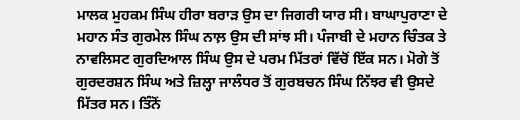ਮਾਲਕ ਮੁਹਕਮ ਸਿੰਘ ਹੀਰਾ ਬਰਾੜ ਉਸ ਦਾ ਜਿਗਰੀ ਯਾਰ ਸੀ। ਬਾਘਾਪੁਰਾਣਾ ਦੇ ਮਹਾਨ ਸੰਤ ਗੁਰਮੇਲ ਸਿੰਘ ਨਾਲ਼ ਉਸ ਦੀ ਸਾਂਝ ਸੀ। ਪੰਜਾਬੀ ਦੇ ਮਹਾਨ ਚਿੰਤਕ ਤੇ ਨਾਵਲਿਸਟ ਗੁਰਦਿਆਲ ਸਿੰਘ ਉਸ ਦੇ ਪਰਮ ਮਿੱਤਰਾਂ ਵਿੱਚੋਂ ਇੱਕ ਸਨ। ਮੋਗੇ ਤੋਂ ਗੁਰਦਰਸ਼ਨ ਸਿੰਘ ਅਤੇ ਜ਼ਿਲ੍ਹਾ ਜਾਲੰਧਰ ਤੋਂ ਗੁਰਬਚਨ ਸਿੰਘ ਨਿੱਝਰ ਵੀ ਉਸਦੇ ਮਿੱਤਰ ਸਨ। ਤਿੰਨੋਂ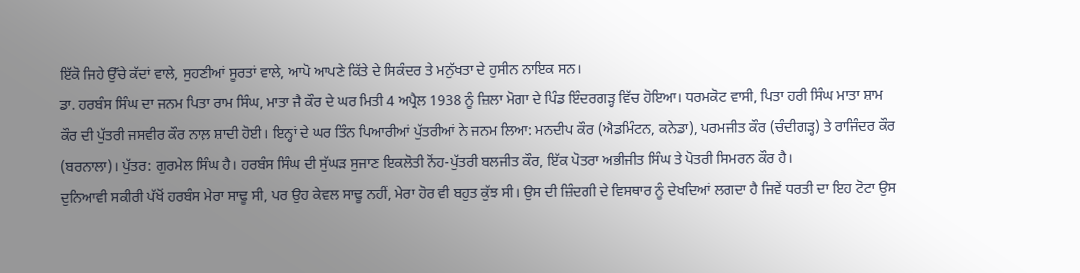ਇੱਕੋ ਜਿਹੇ ਉੱਚੇ ਕੱਦਾਂ ਵਾਲੇ, ਸੁਹਣੀਆਂ ਸੂਰਤਾਂ ਵਾਲੇ, ਆਪੋ ਆਪਣੇ ਕਿੱਤੇ ਦੇ ਸਿਕੰਦਰ ਤੇ ਮਨੁੱਖਤਾ ਦੇ ਹੁਸੀਨ ਨਾਇਕ ਸਨ।
ਡਾ. ਹਰਬੰਸ ਸਿੰਘ ਦਾ ਜਨਮ ਪਿਤਾ ਰਾਮ ਸਿੰਘ, ਮਾਤਾ ਜੈ ਕੌਰ ਦੇ ਘਰ ਮਿਤੀ 4 ਅਪ੍ਰੈਲ 1938 ਨੂੰ ਜ਼ਿਲਾ ਮੋਗਾ ਦੇ ਪਿੰਡ ਇੰਦਰਗੜ੍ਹ ਵਿੱਚ ਹੋਇਆ। ਧਰਮਕੋਟ ਵਾਸੀ, ਪਿਤਾ ਹਰੀ ਸਿੰਘ ਮਾਤਾ ਸ਼ਾਮ ਕੌਰ ਦੀ ਪੁੱਤਰੀ ਜਸਵੀਰ ਕੌਰ ਨਾਲ਼ ਸ਼ਾਦੀ ਹੋਈ। ਇਨ੍ਹਾਂ ਦੇ ਘਰ ਤਿੰਨ ਪਿਆਰੀਆਂ ਪੁੱਤਰੀਆਂ ਨੇ ਜਨਮ ਲਿਆ: ਮਨਦੀਪ ਕੌਰ (ਐਡਮਿੰਟਨ, ਕਨੇਡਾ), ਪਰਮਜੀਤ ਕੌਰ (ਚੰਦੀਗੜ੍ਹ) ਤੇ ਰਾਜਿੰਦਰ ਕੌਰ (ਬਰਨਾਲਾ)। ਪੁੱਤਰ: ਗੁਰਮੇਲ ਸਿੰਘ ਹੈ। ਹਰਬੰਸ ਸਿੰਘ ਦੀ ਸੁੱਘੜ ਸੁਜਾਣ ਇਕਲੋਤੀ ਨੋਂਹ-ਪੁੱਤਰੀ ਬਲਜੀਤ ਕੌਰ, ਇੱਕ ਪੋਤਰਾ ਅਭੀਜੀਤ ਸਿੰਘ ਤੇ ਪੋਤਰੀ ਸਿਮਰਨ ਕੌਰ ਹੈ।
ਦੁਨਿਆਵੀ ਸਕੀਰੀ ਪੱਖੋਂ ਹਰਬੰਸ ਮੇਰਾ ਸਾਢੂ ਸੀ, ਪਰ ਉਹ ਕੇਵਲ ਸਾਢੂ ਨਹੀਂ, ਮੇਰਾ ਹੋਰ ਵੀ ਬਹੁਤ ਕੁੱਝ ਸੀ। ਉਸ ਦੀ ਜ਼ਿੰਦਗੀ ਦੇ ਵਿਸਥਾਰ ਨੂੰ ਦੇਖਦਿਆਂ ਲਗਦਾ ਹੈ ਜਿਵੇਂ ਧਰਤੀ ਦਾ ਇਹ ਟੋਟਾ ਉਸ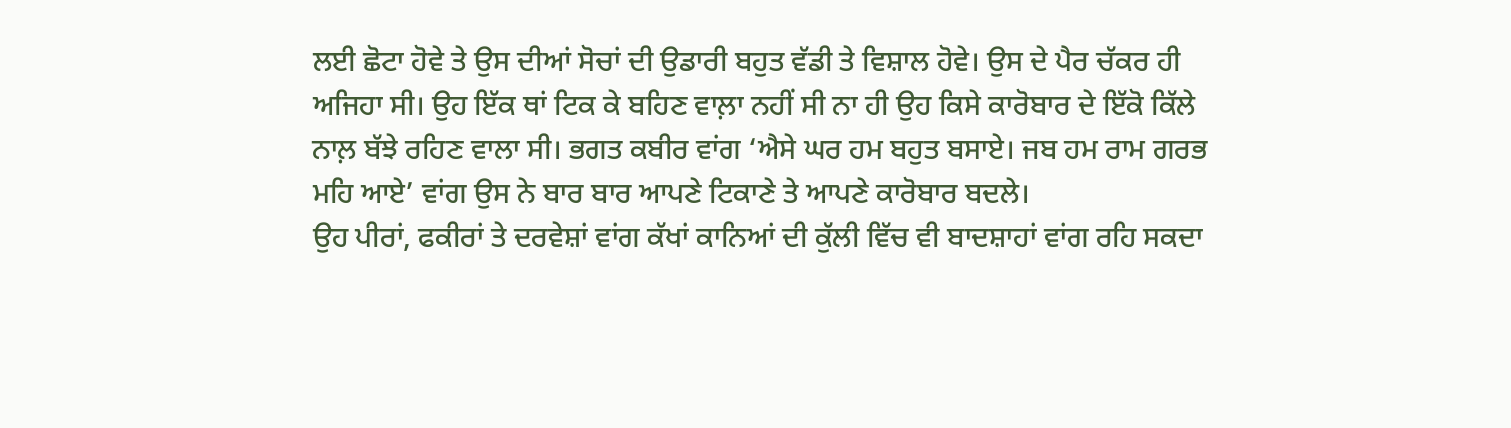ਲਈ ਛੋਟਾ ਹੋਵੇ ਤੇ ਉਸ ਦੀਆਂ ਸੋਚਾਂ ਦੀ ਉਡਾਰੀ ਬਹੁਤ ਵੱਡੀ ਤੇ ਵਿਸ਼ਾਲ ਹੋਵੇ। ਉਸ ਦੇ ਪੈਰ ਚੱਕਰ ਹੀ ਅਜਿਹਾ ਸੀ। ਉਹ ਇੱਕ ਥਾਂ ਟਿਕ ਕੇ ਬਹਿਣ ਵਾਲ਼ਾ ਨਹੀਂ ਸੀ ਨਾ ਹੀ ਉਹ ਕਿਸੇ ਕਾਰੋਬਾਰ ਦੇ ਇੱਕੋ ਕਿੱਲੇ ਨਾਲ਼ ਬੱਝੇ ਰਹਿਣ ਵਾਲਾ ਸੀ। ਭਗਤ ਕਬੀਰ ਵਾਂਗ ‘ਐਸੇ ਘਰ ਹਮ ਬਹੁਤ ਬਸਾਏ। ਜਬ ਹਮ ਰਾਮ ਗਰਭ ਮਹਿ ਆਏ’ ਵਾਂਗ ਉਸ ਨੇ ਬਾਰ ਬਾਰ ਆਪਣੇ ਟਿਕਾਣੇ ਤੇ ਆਪਣੇ ਕਾਰੋਬਾਰ ਬਦਲੇ।
ਉਹ ਪੀਰਾਂ, ਫਕੀਰਾਂ ਤੇ ਦਰਵੇਸ਼ਾਂ ਵਾਂਗ ਕੱਖਾਂ ਕਾਨਿਆਂ ਦੀ ਕੁੱਲੀ ਵਿੱਚ ਵੀ ਬਾਦਸ਼ਾਹਾਂ ਵਾਂਗ ਰਹਿ ਸਕਦਾ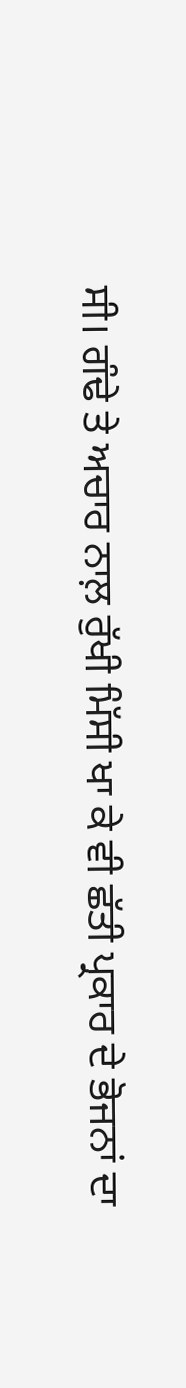ਸੀ। ਗੰਢੇ ਤੇ ਅਚਾਰ ਨਾਲ਼ ਰੁੱਖੀ ਮਿੱਸੀ ਖਾ ਕੇ ਵੀ ਛੱਤੀ ਪ੍ਰਕਾਰ ਦੇ ਭੋਜਨਾਂ ਦਾ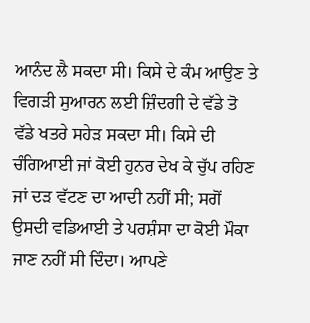ਆਨੰਦ ਲੈ ਸਕਦਾ ਸੀ। ਕਿਸੇ ਦੇ ਕੰਮ ਆਉਣ ਤੇ ਵਿਗੜੀ ਸੁਆਰਨ ਲਈ ਜ਼ਿੰਦਗੀ ਦੇ ਵੱਡੇ ਤੋ ਵੱਡੇ ਖਤਰੇ ਸਹੇੜ ਸਕਦਾ ਸੀ। ਕਿਸੇ ਦੀ ਚੰਗਿਆਈ ਜਾਂ ਕੋਈ ਹੁਨਰ ਦੇਖ ਕੇ ਚੁੱਪ ਰਹਿਣ ਜਾਂ ਦੜ ਵੱਟਣ ਦਾ ਆਦੀ ਨਹੀਂ ਸੀ; ਸਗੋਂ ਉਸਦੀ ਵਡਿਆਈ ਤੇ ਪਰਸ਼ੰਸਾ ਦਾ ਕੋਈ ਮੌਕਾ ਜਾਣ ਨਹੀਂ ਸੀ ਦਿੰਦਾ। ਆਪਣੇ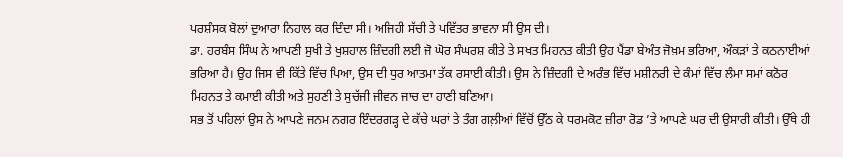ਪਰਸ਼ੰਸਕ ਬੋਲਾਂ ਦੁਆਰਾ ਨਿਹਾਲ ਕਰ ਦਿੰਦਾ ਸੀ। ਅਜਿਹੀ ਸੱਚੀ ਤੇ ਪਵਿੱਤਰ ਭਾਵਨਾ ਸੀ ਉਸ ਦੀ।
ਡਾ. ਹਰਬੰਸ ਸਿੰਘ ਨੇ ਆਪਣੀ ਸੁਖੀ ਤੇ ਖੁਸ਼ਹਾਲ ਜ਼ਿੰਦਗੀ ਲਈ ਜੋ ਘੋਰ ਸੰਘਰਸ਼ ਕੀਤੇ ਤੇ ਸਖਤ ਮਿਹਨਤ ਕੀਤੀ ਉਹ ਪੈਂਡਾ ਬੇਅੰਤ ਜੋਖ਼ਮ ਭਰਿਆ, ਔਕੜਾਂ ਤੇ ਕਠਨਾਈਆਂ ਭਰਿਆ ਹੈ। ਉਹ ਜਿਸ ਵੀ ਕਿੱਤੇ ਵਿੱਚ ਪਿਆ, ਉਸ ਦੀ ਧੁਰ ਆਤਮਾ ਤੱਕ ਰਸਾਈ ਕੀਤੀ। ਉਸ ਨੇ ਜ਼ਿੰਦਗੀ ਦੇ ਅਰੰਭ ਵਿੱਚ ਮਸ਼ੀਨਰੀ ਦੇ ਕੰਮਾਂ ਵਿੱਚ ਲੰਮਾ ਸਮਾਂ ਕਠੋਰ ਮਿਹਨਤ ਤੇ ਕਮਾਈ ਕੀਤੀ ਅਤੇ ਸੁਹਣੀ ਤੇ ਸੁਚੱਜੀ ਜੀਵਨ ਜਾਚ ਦਾ ਹਾਣੀ ਬਣਿਆ।
ਸਭ ਤੋਂ ਪਹਿਲਾਂ ਉਸ ਨੇ ਆਪਣੇ ਜਨਮ ਨਗਰ ਇੰਦਰਗੜ੍ਹ ਦੇ ਕੱਚੇ ਘਰਾਂ ਤੇ ਤੰਗ ਗਲ਼ੀਆਂ ਵਿੱਚੋਂ ਉੱਠ ਕੇ ਧਰਮਕੋਟ ਜ਼ੀਰਾ ਰੋਡ ’ਤੇ ਆਪਣੇ ਘਰ ਦੀ ਉਸਾਰੀ ਕੀਤੀ। ਉੱਥੇ ਹੀ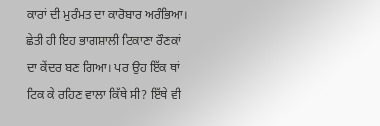ਕਾਰਾਂ ਦੀ ਮੁਰੰਮਤ ਦਾ ਕਾਰੋਬਾਰ ਅਰੰਭਿਆ। ਛੇਤੀ ਹੀ ਇਹ ਭਾਗਸ਼ਾਲੀ ਟਿਕਾਣਾ ਰੌਣਕਾਂ ਦਾ ਕੇਂਦਰ ਬਣ ਗਿਆ। ਪਰ ਉਹ ਇੱਕ ਥਾਂ ਟਿਕ ਕੇ ਰਹਿਣ ਵਾਲਾ ਕਿੱਥੇ ਸੀ? ਇੱਥੇ ਵੀ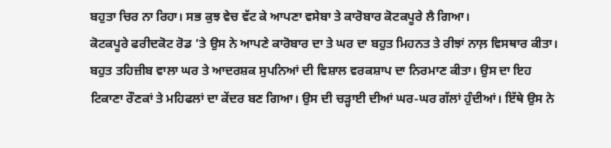ਬਹੁਤਾ ਚਿਰ ਨਾ ਰਿਹਾ। ਸਭ ਕੁਝ ਵੇਚ ਵੱਟ ਕੇ ਆਪਣਾ ਵਸੇਬਾ ਤੇ ਕਾਰੋਬਾਰ ਕੋਟਕਪੂਰੇ ਲੈ ਗਿਆ।
ਕੋਟਕਪੂਰੇ ਫਰੀਦਕੋਟ ਰੋਡ ’ਤੇ ਉਸ ਨੇ ਆਪਣੇ ਕਾਰੋਬਾਰ ਦਾ ਤੇ ਘਰ ਦਾ ਬਹੁਤ ਮਿਹਨਤ ਤੇ ਰੀਝਾਂ ਨਾਲ਼ ਵਿਸਥਾਰ ਕੀਤਾ। ਬਹੁਤ ਤਹਿਜ਼ੀਬ ਵਾਲਾ ਘਰ ਤੇ ਆਦਰਸ਼ਕ ਸੁਪਨਿਆਂ ਦੀ ਵਿਸ਼ਾਲ ਵਰਕਸ਼ਾਪ ਦਾ ਨਿਰਮਾਣ ਕੀਤਾ। ਉਸ ਦਾ ਇਹ ਟਿਕਾਣਾ ਰੌਣਕਾਂ ਤੇ ਮਹਿਫਲਾਂ ਦਾ ਕੇਂਦਰ ਬਣ ਗਿਆ। ਉਸ ਦੀ ਚੜ੍ਹਾਈ ਦੀਆਂ ਘਰ-ਘਰ ਗੱਲਾਂ ਹੁੰਦੀਆਂ। ਇੱਥੇ ਉਸ ਨੇ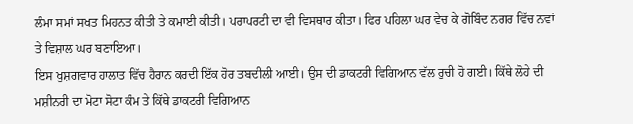ਲੰਮਾ ਸਮਾਂ ਸਖਤ ਮਿਹਨਤ ਕੀਤੀ ਤੇ ਕਮਾਈ ਕੀਤੀ। ਪਰਾਪਰਟੀ ਦਾ ਵੀ ਵਿਸਥਾਰ ਕੀਤਾ। ਫਿਰ ਪਹਿਲਾ ਘਰ ਵੇਚ ਕੇ ਗੋਬਿੰਦ ਨਗਰ ਵਿੱਚ ਨਵਾਂ ਤੇ ਵਿਸ਼ਾਲ ਘਰ ਬਣਾਇਆ।
ਇਸ ਖੁਸ਼ਗਵਾਰ ਹਾਲਾਤ ਵਿੱਚ ਹੈਰਾਨ ਕਰਦੀ ਇੱਕ ਹੋਰ ਤਬਦੀਲੀ ਆਈ। ਉਸ ਦੀ ਡਾਕਟਰੀ ਵਿਗਿਆਨ ਵੱਲ ਰੁਚੀ ਹੋ ਗਈ। ਕਿੱਥੇ ਲੋਹੇ ਦੀ ਮਸ਼ੀਨਰੀ ਦਾ ਮੋਟਾ ਸੋਟਾ ਕੰਮ ਤੇ ਕਿੱਥੇ ਡਾਕਟਰੀ ਵਿਗਿਆਨ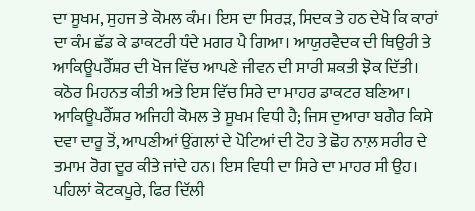ਦਾ ਸੂਖਮ, ਸੁਹਜ ਤੇ ਕੋਮਲ ਕੰਮ। ਇਸ ਦਾ ਸਿਰੜ, ਸਿਦਕ ਤੇ ਹਠ ਦੇਖੋ ਕਿ ਕਾਰਾਂ ਦਾ ਕੰਮ ਛੱਡ ਕੇ ਡਾਕਟਰੀ ਧੰਦੇ ਮਗਰ ਪੈ ਗਿਆ। ਆਯੁਰਵੈਦਕ ਦੀ ਥਿਉਰੀ ਤੇ ਆਕਿਊਪਰੈੱਸ਼ਰ ਦੀ ਖੋਜ ਵਿੱਚ ਆਪਣੇ ਜੀਵਨ ਦੀ ਸਾਰੀ ਸ਼ਕਤੀ ਝੋਕ ਦਿੱਤੀ। ਕਠੋਰ ਮਿਹਨਤ ਕੀਤੀ ਅਤੇ ਇਸ ਵਿੱਚ ਸਿਰੇ ਦਾ ਮਾਹਰ ਡਾਕਟਰ ਬਣਿਆ। ਆਕਿਊਪਰੈੱਸ਼ਰ ਅਜਿਹੀ ਕੋਮਲ ਤੇ ਸੂਖਮ ਵਿਧੀ ਹੈ; ਜਿਸ ਦੁਆਰਾ ਬਗੈਰ ਕਿਸੇ ਦਵਾ ਦਾਰੂ ਤੋਂ, ਆਪਣੀਆਂ ਉਂਗਲਾਂ ਦੇ ਪੋਟਿਆਂ ਦੀ ਟੋਹ ਤੇ ਛੋਹ ਨਾਲ਼ ਸਰੀਰ ਦੇ ਤਮਾਮ ਰੋਗ ਦੂਰ ਕੀਤੇ ਜਾਂਦੇ ਹਨ। ਇਸ ਵਿਧੀ ਦਾ ਸਿਰੇ ਦਾ ਮਾਹਰ ਸੀ ਉਹ। ਪਹਿਲਾਂ ਕੋਟਕਪੂਰੇ, ਫਿਰ ਦਿੱਲੀ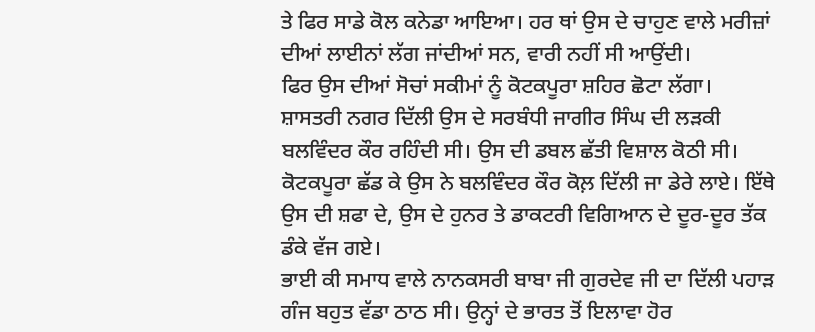ਤੇ ਫਿਰ ਸਾਡੇ ਕੋਲ ਕਨੇਡਾ ਆਇਆ। ਹਰ ਥਾਂ ਉਸ ਦੇ ਚਾਹੁਣ ਵਾਲੇ ਮਰੀਜ਼ਾਂ ਦੀਆਂ ਲਾਈਨਾਂ ਲੱਗ ਜਾਂਦੀਆਂ ਸਨ, ਵਾਰੀ ਨਹੀਂ ਸੀ ਆਉਂਦੀ।
ਫਿਰ ਉਸ ਦੀਆਂ ਸੋਚਾਂ ਸਕੀਮਾਂ ਨੂੰ ਕੋਟਕਪੂਰਾ ਸ਼ਹਿਰ ਛੋਟਾ ਲੱਗਾ। ਸ਼ਾਸਤਰੀ ਨਗਰ ਦਿੱਲੀ ਉਸ ਦੇ ਸਰਬੰਧੀ ਜਾਗੀਰ ਸਿੰਘ ਦੀ ਲੜਕੀ ਬਲਵਿੰਦਰ ਕੌਰ ਰਹਿੰਦੀ ਸੀ। ਉਸ ਦੀ ਡਬਲ ਛੱਤੀ ਵਿਸ਼ਾਲ ਕੋਠੀ ਸੀ। ਕੋਟਕਪੂਰਾ ਛੱਡ ਕੇ ਉਸ ਨੇ ਬਲਵਿੰਦਰ ਕੌਰ ਕੋਲ਼ ਦਿੱਲੀ ਜਾ ਡੇਰੇ ਲਾਏ। ਇੱਥੇ ਉਸ ਦੀ ਸ਼ਫਾ ਦੇ, ਉਸ ਦੇ ਹੁਨਰ ਤੇ ਡਾਕਟਰੀ ਵਿਗਿਆਨ ਦੇ ਦੂਰ-ਦੂਰ ਤੱਕ ਡੰਕੇ ਵੱਜ ਗਏ।
ਭਾਈ ਕੀ ਸਮਾਧ ਵਾਲੇ ਨਾਨਕਸਰੀ ਬਾਬਾ ਜੀ ਗੁਰਦੇਵ ਜੀ ਦਾ ਦਿੱਲੀ ਪਹਾੜ ਗੰਜ ਬਹੁਤ ਵੱਡਾ ਠਾਠ ਸੀ। ਉਨ੍ਹਾਂ ਦੇ ਭਾਰਤ ਤੋਂ ਇਲਾਵਾ ਹੋਰ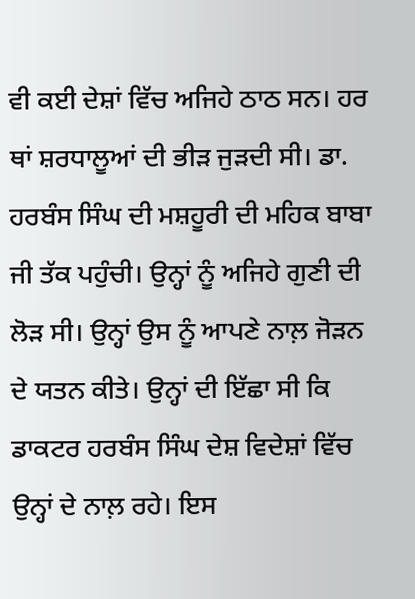ਵੀ ਕਈ ਦੇਸ਼ਾਂ ਵਿੱਚ ਅਜਿਹੇ ਠਾਠ ਸਨ। ਹਰ ਥਾਂ ਸ਼ਰਧਾਲੂਆਂ ਦੀ ਭੀੜ ਜੁੜਦੀ ਸੀ। ਡਾ. ਹਰਬੰਸ ਸਿੰਘ ਦੀ ਮਸ਼ਹੂਰੀ ਦੀ ਮਹਿਕ ਬਾਬਾ ਜੀ ਤੱਕ ਪਹੁੰਚੀ। ਉਨ੍ਹਾਂ ਨੂੰ ਅਜਿਹੇ ਗੁਣੀ ਦੀ ਲੋੜ ਸੀ। ਉਨ੍ਹਾਂ ਉਸ ਨੂੰ ਆਪਣੇ ਨਾਲ਼ ਜੋੜਨ ਦੇ ਯਤਨ ਕੀਤੇ। ਉਨ੍ਹਾਂ ਦੀ ਇੱਛਾ ਸੀ ਕਿ ਡਾਕਟਰ ਹਰਬੰਸ ਸਿੰਘ ਦੇਸ਼ ਵਿਦੇਸ਼ਾਂ ਵਿੱਚ ਉਨ੍ਹਾਂ ਦੇ ਨਾਲ਼ ਰਹੇ। ਇਸ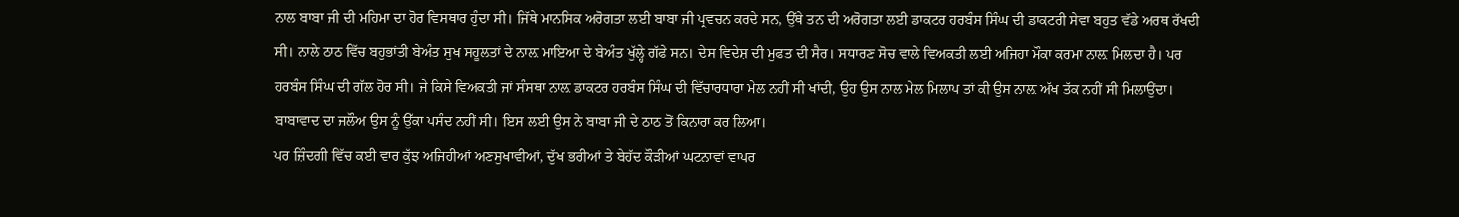ਨਾਲ ਬਾਬਾ ਜੀ ਦੀ ਮਹਿਮਾ ਦਾ ਹੋਰ ਵਿਸਥਾਰ ਹੁੰਦਾ ਸੀ। ਜਿੱਥੇ ਮਾਨਸਿਕ ਅਰੋਗਤਾ ਲਈ ਬਾਬਾ ਜੀ ਪ੍ਰਵਚਨ ਕਰਦੇ ਸਨ, ਉੱਥੇ ਤਨ ਦੀ ਅਰੋਗਤਾ ਲਈ ਡਾਕਟਰ ਹਰਬੰਸ ਸਿੰਘ ਦੀ ਡਾਕਟਰੀ ਸੇਵਾ ਬਹੁਤ ਵੱਡੇ ਅਰਥ ਰੱਖਦੀ ਸੀ। ਨਾਲੇ ਠਾਠ ਵਿੱਚ ਬਹੁਭਾਂਤੀ ਬੇਅੰਤ ਸੁਖ ਸਹੂਲਤਾਂ ਦੇ ਨਾਲ਼ ਮਾਇਆ ਦੇ ਬੇਅੰਤ ਖੁੱਲ੍ਹੇ ਗੱਫੇ ਸਨ। ਦੇਸ ਵਿਦੇਸ਼ ਦੀ ਮੁਫਤ ਦੀ ਸੈਰ। ਸਧਾਰਣ ਸੋਚ ਵਾਲੇ ਵਿਅਕਤੀ ਲਈ ਅਜਿਹਾ ਮੌਕਾ ਕਰਮਾ ਨਾਲ਼ ਮਿਲਦਾ ਹੈ। ਪਰ ਹਰਬੰਸ ਸਿੰਘ ਦੀ ਗੱਲ ਹੋਰ ਸੀ। ਜੇ ਕਿਸੇ ਵਿਅਕਤੀ ਜਾਂ ਸੰਸਥਾ ਨਾਲ਼ ਡਾਕਟਰ ਹਰਬੰਸ ਸਿੰਘ ਦੀ ਵਿੱਚਾਰਧਾਰਾ ਮੇਲ ਨਹੀਂ ਸੀ ਖਾਂਦੀ, ਉਹ ਉਸ ਨਾਲ ਮੇਲ ਮਿਲਾਪ ਤਾਂ ਕੀ ਉਸ ਨਾਲ਼ ਅੱਖ ਤੱਕ ਨਹੀਂ ਸੀ ਮਿਲਾਉਂਦਾ। ਬਾਬਾਵਾਦ ਦਾ ਜਲੌਅ ਉਸ ਨੂੰ ਉੱਕਾ ਪਸੰਦ ਨਹੀਂ ਸੀ। ਇਸ ਲਈ ਉਸ ਨੇ ਬਾਬਾ ਜੀ ਦੇ ਠਾਠ ਤੋਂ ਕਿਨਾਰਾ ਕਰ ਲਿਆ।
ਪਰ ਜ਼ਿੰਦਗੀ ਵਿੱਚ ਕਈ ਵਾਰ ਕੁੱਝ ਅਜਿਹੀਆਂ ਅਣਸੁਖਾਵੀਆਂ, ਦੁੱਖ ਭਰੀਆਂ ਤੇ ਬੇਹੱਦ ਕੌੜੀਆਂ ਘਟਨਾਵਾਂ ਵਾਪਰ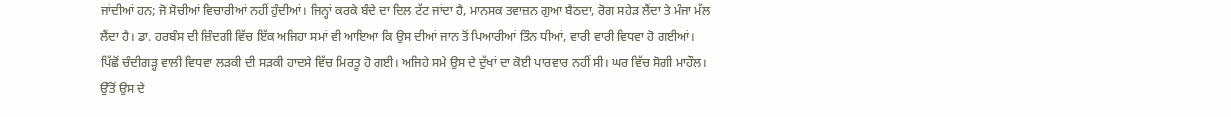ਜਾਂਦੀਆਂ ਹਨ; ਜੋ ਸੋਚੀਆਂ ਵਿਚਾਰੀਆਂ ਨਹੀਂ ਹੁੰਦੀਆਂ। ਜਿਨ੍ਹਾਂ ਕਰਕੇ ਬੰਦੇ ਦਾ ਦਿਲ ਟੱਟ ਜਾਂਦਾ ਹੈ, ਮਾਨਸਕ ਤਵਾਜ਼ਨ ਗੁਆ ਬੈਠਦਾ, ਰੋਗ ਸਹੇੜ ਲੈਂਦਾ ਤੇ ਮੰਜਾ ਮੱਲ ਲੈਂਦਾ ਹੈ। ਡਾ. ਹਰਬੰਸ ਦੀ ਜ਼ਿੰਦਗੀ ਵਿੱਚ ਇੱਕ ਅਜਿਹਾ ਸਮਾਂ ਵੀ ਆਇਆ ਕਿ ਉਸ ਦੀਆਂ ਜਾਨ ਤੋਂ ਪਿਆਰੀਆਂ ਤਿੰਨ ਧੀਆਂ, ਵਾਰੀ ਵਾਰੀ ਵਿਧਵਾ ਹੋ ਗਈਆਂ। ਪਿੱਛੋਂ ਚੰਦੀਗੜ੍ਹ ਵਾਲੀ ਵਿਧਵਾ ਲੜਕੀ ਦੀ ਸੜਕੀ ਹਾਦਸੇ ਵਿੱਚ ਮਿਰਤੂ ਹੋ ਗਈ। ਅਜਿਹੇ ਸਮੇ ਉਸ ਦੇ ਦੁੱਖਾਂ ਦਾ ਕੋਈ ਪਾਰਵਾਰ ਨਹੀਂ ਸੀ। ਘਰ ਵਿੱਚ ਸੋਗੀ ਮਾਹੌਲ। ਉੱਤੋਂ ਉਸ ਦੇ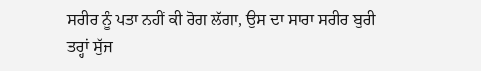ਸਰੀਰ ਨੂੰ ਪਤਾ ਨਹੀਂ ਕੀ ਰੋਗ ਲੱਗਾ, ਉਸ ਦਾ ਸਾਰਾ ਸਰੀਰ ਬੁਰੀ ਤਰ੍ਹਾਂ ਸੁੱਜ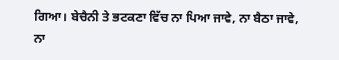ਗਿਆ। ਬੇਚੈਨੀ ਤੇ ਭਟਕਣਾ ਵਿੱਚ ਨਾ ਪਿਆ ਜਾਵੇ, ਨਾ ਬੈਠਾ ਜਾਵੇ, ਨਾ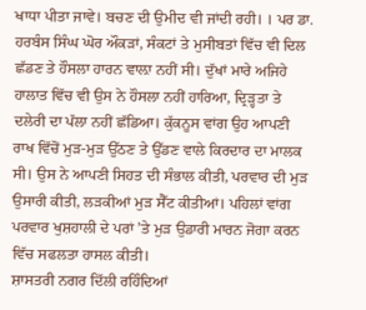ਖਾਧਾ ਪੀਤਾ ਜਾਵੇ। ਬਚਣ ਦੀ ਉਮੀਦ ਵੀ ਜਾਂਦੀ ਰਹੀ। । ਪਰ ਡਾ. ਹਰਬੰਸ ਸਿੰਘ ਘੋਰ ਔਕੜਾਂ, ਸੰਕਟਾਂ ਤੇ ਮੁਸੀਬਤਾਂ ਵਿੱਚ ਵੀ ਦਿਲ ਛੱਡਣ ਤੇ ਹੌਸਲਾ ਹਾਰਨ ਵਾਲ਼ਾ ਨਹੀਂ ਸੀ। ਦੁੱਖਾਂ ਮਾਰੇ ਅਜਿਹੇ ਹਾਲਾਤ ਵਿੱਚ ਵੀ ਉਸ ਨੇ ਹੌਸਲਾ ਨਹੀਂ ਹਾਰਿਆ, ਦ੍ਰਿੜ੍ਹਤਾ ਤੇ ਦਲੇਰੀ ਦਾ ਪੱਲਾ ਨਹੀਂ ਛੱਡਿਆ। ਕੁੱਕਨੂਸ ਵਾਂਗ ਉਹ ਆਪਣੀ ਰਾਖ ਵਿੱਚੋਂ ਮੁੜ-ਮੁੜ ਉੱਠਣ ਤੇ ਉੱਡਣ ਵਾਲੇ ਕਿਰਦਾਰ ਦਾ ਮਾਲਕ ਸੀ। ਉਸ ਨੇ ਆਪਣੀ ਸਿਹਤ ਦੀ ਸੰਭਾਲ ਕੀਤੀ, ਪਰਵਾਰ ਦੀ ਮੁੜ ਉਸਾਰੀ ਕੀਤੀ, ਲੜਕੀਆਂ ਮੁੜ ਸੈੱਟ ਕੀਤੀਆਂ। ਪਹਿਲਾਂ ਵਾਂਗ ਪਰਵਾਰ ਖੁਸ਼ਹਾਲੀ ਦੇ ਪਰਾਂ ’ਤੇ ਮੁੜ ਉਡਾਰੀ ਮਾਰਨ ਜੋਗਾ ਕਰਨ ਵਿੱਚ ਸਫਲਤਾ ਹਾਸਲ ਕੀਤੀ।
ਸ਼ਾਸਤਰੀ ਨਗਰ ਦਿੱਲੀ ਰਹਿੰਦਿਆਂ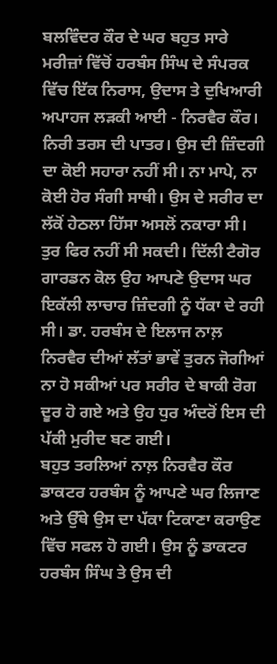ਬਲਵਿੰਦਰ ਕੌਰ ਦੇ ਘਰ ਬਹੁਤ ਸਾਰੇ ਮਰੀਜ਼ਾਂ ਵਿੱਚੋਂ ਹਰਬੰਸ ਸਿੰਘ ਦੇ ਸੰਪਰਕ ਵਿੱਚ ਇੱਕ ਨਿਰਾਸ, ਉਦਾਸ ਤੇ ਦੁਖਿਆਰੀ ਅਪਾਹਜ ਲੜਕੀ ਆਈ - ਨਿਰਵੈਰ ਕੌਰ। ਨਿਰੀ ਤਰਸ ਦੀ ਪਾਤਰ। ਉਸ ਦੀ ਜ਼ਿੰਦਗੀ ਦਾ ਕੋਈ ਸਹਾਰਾ ਨਹੀਂ ਸੀ। ਨਾ ਮਾਪੇ, ਨਾ ਕੋਈ ਹੋਰ ਸੰਗੀ ਸਾਥੀ। ਉਸ ਦੇ ਸਰੀਰ ਦਾ ਲੱਕੋਂ ਹੇਠਲਾ ਹਿੱਸਾ ਅਸਲੋਂ ਨਕਾਰਾ ਸੀ। ਤੁਰ ਫਿਰ ਨਹੀਂ ਸੀ ਸਕਦੀ। ਦਿੱਲੀ ਟੈਗੋਰ ਗਾਰਡਨ ਕੋਲ ਉਹ ਆਪਣੇ ਉਦਾਸ ਘਰ ਇਕੱਲੀ ਲਾਚਾਰ ਜ਼ਿੰਦਗੀ ਨੂੰ ਧੱਕਾ ਦੇ ਰਹੀ ਸੀ। ਡਾ. ਹਰਬੰਸ ਦੇ ਇਲਾਜ ਨਾਲ਼ ਨਿਰਵੈਰ ਦੀਆਂ ਲੱਤਾਂ ਭਾਵੇਂ ਤੁਰਨ ਜੋਗੀਆਂ ਨਾ ਹੋ ਸਕੀਆਂ ਪਰ ਸਰੀਰ ਦੇ ਬਾਕੀ ਰੋਗ ਦੂਰ ਹੋ ਗਏ ਅਤੇ ਉਹ ਧੁਰ ਅੰਦਰੋਂ ਇਸ ਦੀ ਪੱਕੀ ਮੁਰੀਦ ਬਣ ਗਈ।
ਬਹੁਤ ਤਰਲਿਆਂ ਨਾਲ਼ ਨਿਰਵੈਰ ਕੌਰ ਡਾਕਟਰ ਹਰਬੰਸ ਨੂੰ ਆਪਣੇ ਘਰ ਲਿਜਾਣ ਅਤੇ ਉੱਥੇ ਉਸ ਦਾ ਪੱਕਾ ਟਿਕਾਣਾ ਕਰਾਉਣ ਵਿੱਚ ਸਫਲ ਹੋ ਗਈ। ਉਸ ਨੂੰ ਡਾਕਟਰ ਹਰਬੰਸ ਸਿੰਘ ਤੇ ਉਸ ਦੀ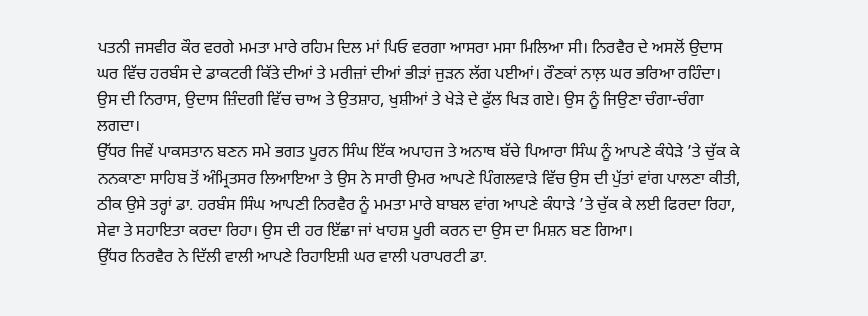ਪਤਨੀ ਜਸਵੀਰ ਕੌਰ ਵਰਗੇ ਮਮਤਾ ਮਾਰੇ ਰਹਿਮ ਦਿਲ ਮਾਂ ਪਿਓ ਵਰਗਾ ਆਸਰਾ ਮਸਾ ਮਿਲਿਆ ਸੀ। ਨਿਰਵੈਰ ਦੇ ਅਸਲੋਂ ਉਦਾਸ ਘਰ ਵਿੱਚ ਹਰਬੰਸ ਦੇ ਡਾਕਟਰੀ ਕਿੱਤੇ ਦੀਆਂ ਤੇ ਮਰੀਜ਼ਾਂ ਦੀਆਂ ਭੀੜਾਂ ਜੁੜਨ ਲੱਗ ਪਈਆਂ। ਰੌਣਕਾਂ ਨਾਲ਼ ਘਰ ਭਰਿਆ ਰਹਿੰਦਾ। ਉਸ ਦੀ ਨਿਰਾਸ, ਉਦਾਸ ਜ਼ਿੰਦਗੀ ਵਿੱਚ ਚਾਅ ਤੇ ਉਤਸ਼ਾਹ, ਖੁਸ਼ੀਆਂ ਤੇ ਖੇੜੇ ਦੇ ਫੁੱਲ ਖਿੜ ਗਏ। ਉਸ ਨੂੰ ਜਿਉਣਾ ਚੰਗਾ-ਚੰਗਾ ਲਗਦਾ।
ਉੱਧਰ ਜਿਵੇਂ ਪਾਕਸਤਾਨ ਬਣਨ ਸਮੇ ਭਗਤ ਪੂਰਨ ਸਿੰਘ ਇੱਕ ਅਪਾਹਜ ਤੇ ਅਨਾਥ ਬੱਚੇ ਪਿਆਰਾ ਸਿੰਘ ਨੂੰ ਆਪਣੇ ਕੰਧੇੜੇ ’ਤੇ ਚੁੱਕ ਕੇ ਨਨਕਾਣਾ ਸਾਹਿਬ ਤੋਂ ਅੰਮ੍ਰਿਤਸਰ ਲਿਆਇਆ ਤੇ ਉਸ ਨੇ ਸਾਰੀ ਉਮਰ ਆਪਣੇ ਪਿੰਗਲਵਾੜੇ ਵਿੱਚ ਉਸ ਦੀ ਪੁੱਤਾਂ ਵਾਂਗ ਪਾਲਣਾ ਕੀਤੀ, ਠੀਕ ਉਸੇ ਤਰ੍ਹਾਂ ਡਾ. ਹਰਬੰਸ ਸਿੰਘ ਆਪਣੀ ਨਿਰਵੈਰ ਨੂੰ ਮਮਤਾ ਮਾਰੇ ਬਾਬਲ ਵਾਂਗ ਆਪਣੇ ਕੰਧਾੜੇ ’ਤੇ ਚੁੱਕ ਕੇ ਲਈ ਫਿਰਦਾ ਰਿਹਾ, ਸੇਵਾ ਤੇ ਸਹਾਇਤਾ ਕਰਦਾ ਰਿਹਾ। ਉਸ ਦੀ ਹਰ ਇੱਛਾ ਜਾਂ ਖਾਹਸ਼ ਪੂਰੀ ਕਰਨ ਦਾ ਉਸ ਦਾ ਮਿਸ਼ਨ ਬਣ ਗਿਆ।
ਉੱਧਰ ਨਿਰਵੈਰ ਨੇ ਦਿੱਲੀ ਵਾਲੀ ਆਪਣੇ ਰਿਹਾਇਸ਼ੀ ਘਰ ਵਾਲੀ ਪਰਾਪਰਟੀ ਡਾ.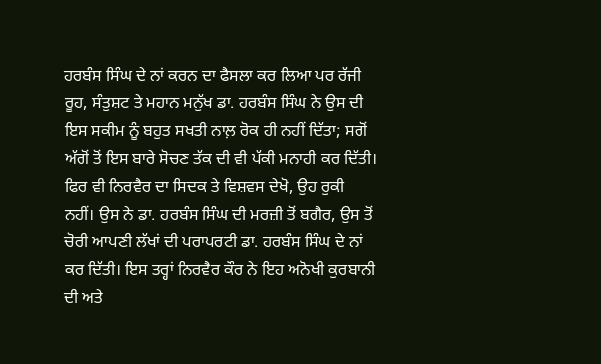ਹਰਬੰਸ ਸਿੰਘ ਦੇ ਨਾਂ ਕਰਨ ਦਾ ਫੈਸਲਾ ਕਰ ਲਿਆ ਪਰ ਰੱਜੀ ਰੂਹ, ਸੰਤੁਸ਼ਟ ਤੇ ਮਹਾਨ ਮਨੁੱਖ ਡਾ. ਹਰਬੰਸ ਸਿੰਘ ਨੇ ਉਸ ਦੀ ਇਸ ਸਕੀਮ ਨੂੰ ਬਹੁਤ ਸਖਤੀ ਨਾਲ਼ ਰੋਕ ਹੀ ਨਹੀਂ ਦਿੱਤਾ; ਸਗੋਂ ਅੱਗੋਂ ਤੋਂ ਇਸ ਬਾਰੇ ਸੋਚਣ ਤੱਕ ਦੀ ਵੀ ਪੱਕੀ ਮਨਾਹੀ ਕਰ ਦਿੱਤੀ। ਫਿਰ ਵੀ ਨਿਰਵੈਰ ਦਾ ਸਿਦਕ ਤੇ ਵਿਸ਼ਵਸ ਦੇਖੋ, ਉਹ ਰੁਕੀ ਨਹੀਂ। ਉਸ ਨੇ ਡਾ. ਹਰਬੰਸ ਸਿੰਘ ਦੀ ਮਰਜ਼ੀ ਤੋਂ ਬਗੈਰ, ਉਸ ਤੋਂ ਚੋਰੀ ਆਪਣੀ ਲੱਖਾਂ ਦੀ ਪਰਾਪਰਟੀ ਡਾ. ਹਰਬੰਸ ਸਿੰਘ ਦੇ ਨਾਂ ਕਰ ਦਿੱਤੀ। ਇਸ ਤਰ੍ਹਾਂ ਨਿਰਵੈਰ ਕੌਰ ਨੇ ਇਹ ਅਨੋਖੀ ਕੁਰਬਾਨੀ ਦੀ ਅਤੇ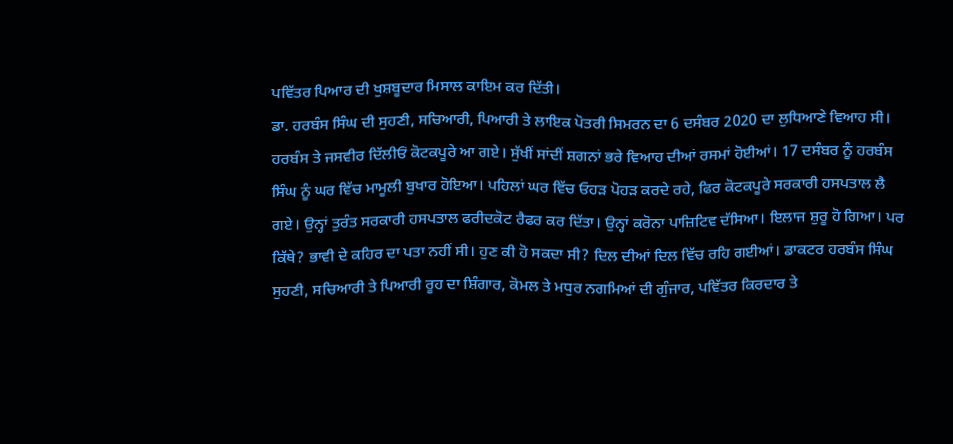ਪਵਿੱਤਰ ਪਿਆਰ ਦੀ ਖੁਸ਼ਬੂਦਾਰ ਮਿਸਾਲ ਕਾਇਮ ਕਰ ਦਿੱਤੀ।
ਡਾ. ਹਰਬੰਸ ਸਿੰਘ ਦੀ ਸੁਹਣੀ, ਸਚਿਆਰੀ, ਪਿਆਰੀ ਤੇ ਲਾਇਕ ਪੋਤਰੀ ਸਿਮਰਨ ਦਾ 6 ਦਸੰਬਰ 2020 ਦਾ ਲੁਧਿਆਣੇ ਵਿਆਹ ਸੀ। ਹਰਬੰਸ ਤੇ ਜਸਵੀਰ ਦਿੱਲੀਓਂ ਕੋਟਕਪੂਰੇ ਆ ਗਏ। ਸੁੱਖੀਂ ਸਾਂਦੀਂ ਸ਼ਗਨਾਂ ਭਰੇ ਵਿਆਹ ਦੀਆਂ ਰਸਮਾਂ ਹੋਈਆਂ। 17 ਦਸੰਬਰ ਨੂੰ ਹਰਬੰਸ ਸਿੰਘ ਨੂੰ ਘਰ ਵਿੱਚ ਮਾਮੂਲੀ ਬੁਖਾਰ ਹੋਇਆ। ਪਹਿਲਾਂ ਘਰ ਵਿੱਚ ਓਹੜ ਪੋਹੜ ਕਰਦੇ ਰਹੇ, ਫਿਰ ਕੋਟਕਪੂਰੇ ਸਰਕਾਰੀ ਹਸਪਤਾਲ ਲੈ ਗਏ। ਉਨ੍ਹਾਂ ਤੁਰੰਤ ਸਰਕਾਰੀ ਹਸਪਤਾਲ ਫਰੀਦਕੋਟ ਰੈਫਰ ਕਰ ਦਿੱਤਾ। ਉਨ੍ਹਾਂ ਕਰੋਨਾ ਪਾਜ਼ਿਟਿਵ ਦੱਸਿਆ। ਇਲਾਜ ਸ਼ੁਰੂ ਹੋ ਗਿਆ। ਪਰ ਕਿੱਥੇ? ਭਾਵੀ ਦੇ ਕਹਿਰ ਦਾ ਪਤਾ ਨਹੀਂ ਸੀ। ਹੁਣ ਕੀ ਹੋ ਸਕਦਾ ਸੀ? ਦਿਲ ਦੀਆਂ ਦਿਲ ਵਿੱਚ ਰਹਿ ਗਈਆਂ। ਡਾਕਟਰ ਹਰਬੰਸ ਸਿੰਘ ਸੁਹਣੀ, ਸਚਿਆਰੀ ਤੇ ਪਿਆਰੀ ਰੂਹ ਦਾ ਸ਼ਿੰਗਾਰ, ਕੋਮਲ ਤੇ ਮਧੁਰ ਨਗਮਿਆਂ ਦੀ ਗੁੰਜਾਰ, ਪਵਿੱਤਰ ਕਿਰਦਾਰ ਤੇ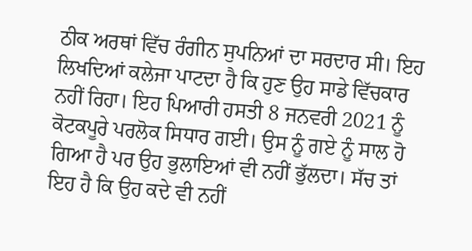ਠੀਕ ਅਰਥਾਂ ਵਿੱਚ ਰੰਗੀਨ ਸੁਪਨਿਆਂ ਦਾ ਸਰਦਾਰ ਸੀ। ਇਹ ਲਿਖਦਿਆਂ ਕਲੇਜਾ ਪਾਟਦਾ ਹੈ ਕਿ ਹੁਣ ਉਹ ਸਾਡੇ ਵਿੱਚਕਾਰ ਨਹੀਂ ਰਿਹਾ। ਇਹ ਪਿਆਰੀ ਹਸਤੀ 8 ਜਨਵਰੀ 2021 ਨੂੰ ਕੋਟਕਪੂਰੇ ਪਰਲੋਕ ਸਿਧਾਰ ਗਈ। ਉਸ ਨੂੰ ਗਏ ਨੂੰ ਸਾਲ ਹੋ ਗਿਆ ਹੈ ਪਰ ਉਹ ਭੁਲਾਇਆਂ ਵੀ ਨਹੀਂ ਭੁੱਲਦਾ। ਸੱਚ ਤਾਂ ਇਹ ਹੈ ਕਿ ਉਹ ਕਦੇ ਵੀ ਨਹੀਂ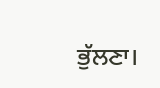ਭੁੱਲਣਾ।